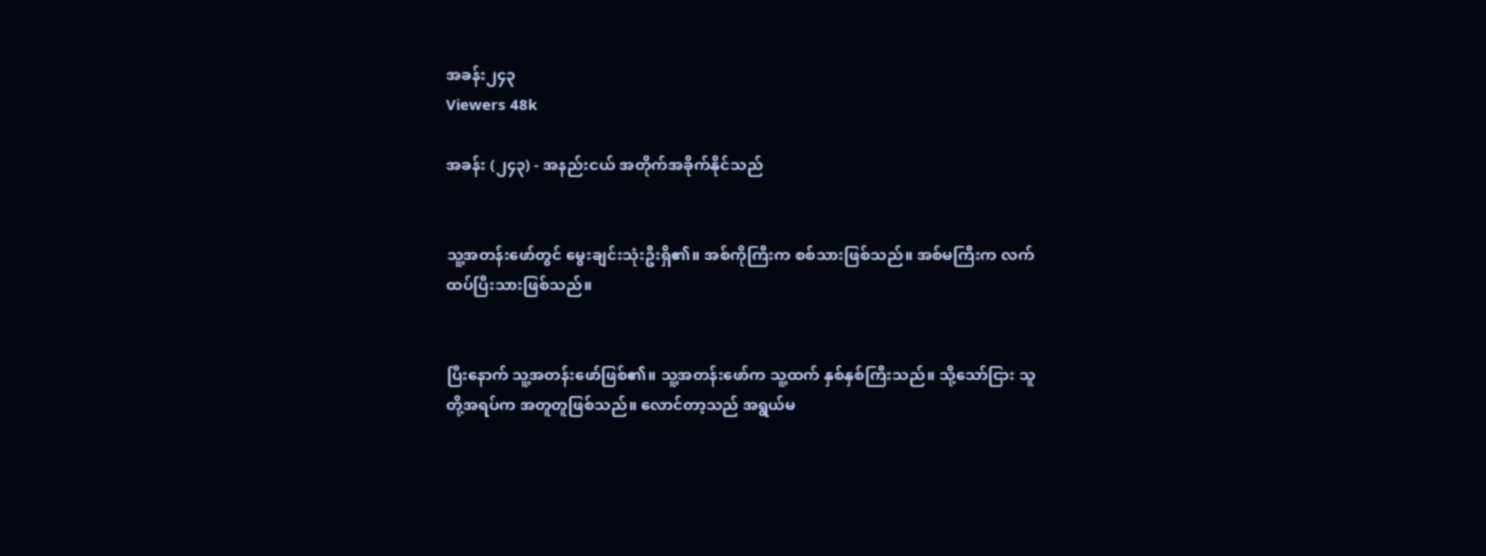အခန်း၂၄၃
Viewers 48k

အခန်း (၂၄၃) - အနည်းငယ် အတိုက်အခိုက်နိုင်သည်


သူ့အတန်းဖော်တွင် မွေးချင်းသုံးဦးရှိ၏။ အစ်ကိုကြီးက စစ်သားဖြစ်သည်။ အစ်မကြီးက လက်ထပ်ပြီးသားဖြစ်သည်။


ပြီးနောက် သူ့အတန်းဖော်ဖြစ်၏။ သူ့အတန်းဖော်က သူ့ထက် နှစ်နှစ်ကြီးသည်။ သို့သော်ငြား သူတို့အရပ်က အတူတူဖြစ်သည်။ လောင်တာ့သည် အရွယ်မ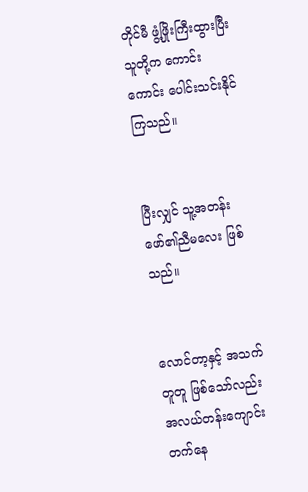တိုင်မီ ဖွံ့ဖြိုးကြီးထွားပြီး သူတို့က ကောင်းကောင်း ပေါင်းသင်းနိုင်ကြသည်။


ပြီးလျှင် သူ့အတန်းဖော်၏ညီမလေး ဖြစ်သည်။


လောင်တာ့နှင့် အသက်တူတူ ဖြစ်သော်လည်း အလယ်တန်းကျောင်း တက်နေ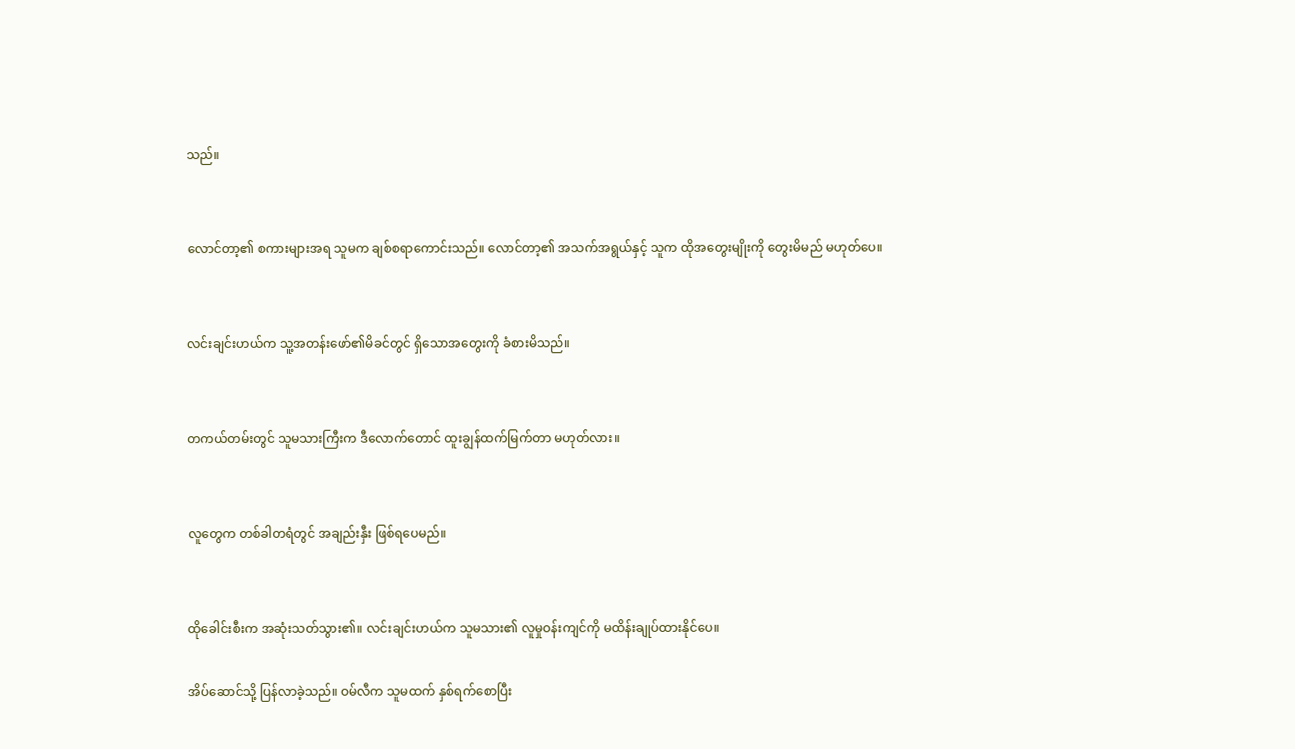သည်။


လောင်တာ့၏ စကားများအရ သူမက ချစ်စရာကောင်းသည်။ လောင်တာ့၏ အသက်အရွယ်နှင့် သူက ထိုအတွေးမျိုးကို တွေးမိမည် မဟုတ်ပေ။


လင်းချင်းဟယ်က သူ့အတန်းဖော်၏မိခင်တွင် ရှိသောအတွေးကို ခံစားမိသည်။


တကယ်တမ်းတွင် သူမသားကြီးက ဒီလောက်တောင် ထူးချွန်ထက်မြက်တာ မဟုတ်လား။


လူတွေက တစ်ခါတရံတွင် အချည်းနှီး ဖြစ်ရပေမည်။


ထိုခေါင်းစီးက အဆုံးသတ်သွား၏။ လင်းချင်းဟယ်က သူမသား၏ လူမှုဝန်းကျင်ကို မထိန်းချုပ်ထားနိုင်ပေ။

အိပ်ဆောင်သို့ ပြန်လာခဲ့သည်။ ဝမ်လီက သူမထက် နှစ်ရက်စောပြီး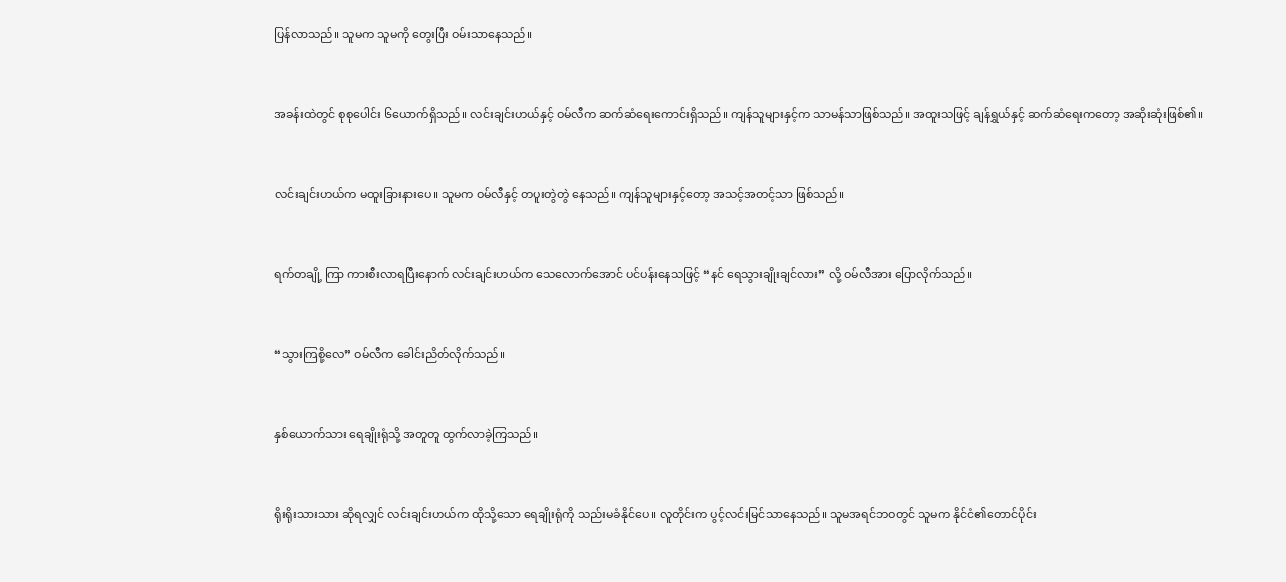ပြန်လာသည်။ သူမက သူမကို တွေးပြီး ဝမ်းသာနေသည်။


အခန်းထဲတွင် စုစုပေါင်း ၆ယောက်ရှိသည်။ လင်းချင်းဟယ်နှင့် ဝမ်လီက ဆက်ဆံရေးကောင်းရှိသည်။ ကျန်သူများနှင့်က သာမန်သာဖြစ်သည်။ အထူးသဖြင့် ချန်ရွှယ်နှင့် ဆက်ဆံရေးကတော့ အဆိုးဆုံးဖြစ်၏။


လင်းချင်းဟယ်က မထူးခြားနားပေ။ သူမက ဝမ်လီနှင့် တပူးတွဲတွဲ နေသည်။ ကျန်သူများနှင့်တော့ အသင့်အတင့်သာ ဖြစ်သည်။


ရက်တချို့ ကြာ ကားစီးလာရပြီးနောက် လင်းချင်းဟယ်က သေလောက်အောင် ပင်ပန်းနေသဖြင့် “နင် ရေသွားချိုးချင်လား” လို့ ဝမ်လီအား ပြောလိုက်သည်။


“သွားကြစို့လေ” ဝမ်လီက ခေါင်းညိတ်လိုက်သည်။


နှစ်ယောက်သား ရေချိုးရုံသို့ အတူတူ ထွက်လာခဲ့ကြသည်။


ရိုးရိုးသားသား ဆိုရလျှင် လင်းချင်းဟယ်က ထိုသို့သော ရေချိုးရုံကို သည်းမခံနိုင်ပေ။ လူတိုင်းက ပွင့်လင်းမြင်သာနေသည်။ သူမအရင်ဘဝတွင် သူမက နိုင်ငံ၏တောင်ပိုင်း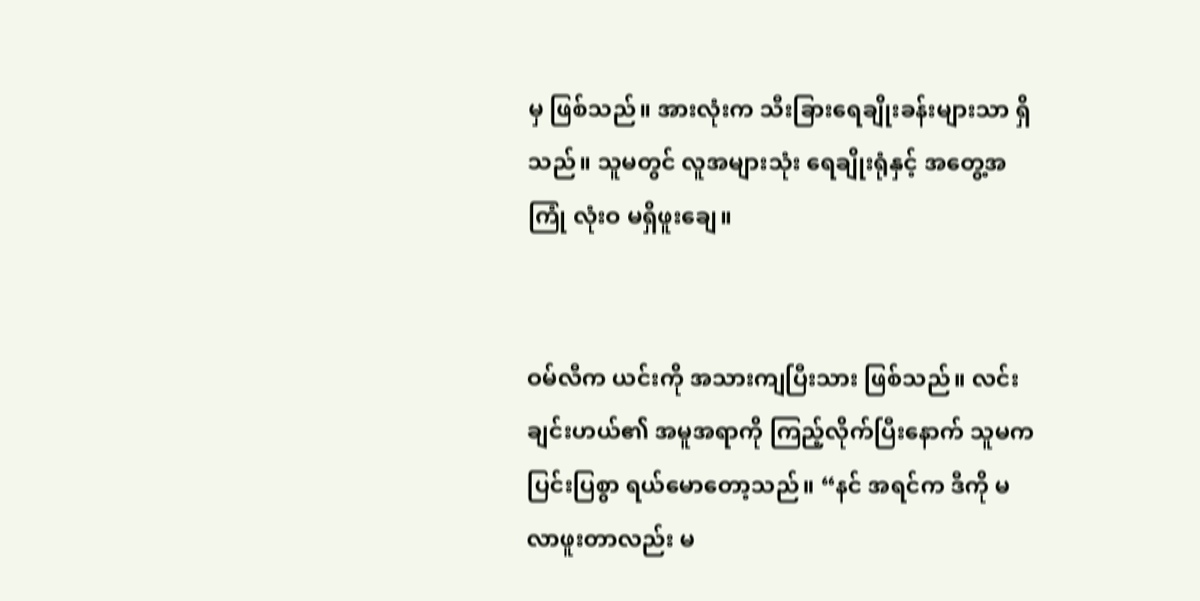မှ ဖြစ်သည်။ အားလုံးက သီးခြားရေချိုးခန်းများသာ ရှိသည်။ သူမတွင် လူအများသုံး ရေချိုးရုံနှင့် အတွေ့အကြုံ လုံးဝ မရှိဖူးချေ။


ဝမ်လီက ယင်းကို အသားကျပြီးသား ဖြစ်သည်။ လင်းချင်းဟယ်၏ အမူအရာကို ကြည့်လိုက်ပြီးနောက် သူမက ပြင်းပြစွာ ရယ်မောတော့သည်။ “နင် အရင်က ဒီကို မလာဖူးတာလည်း မ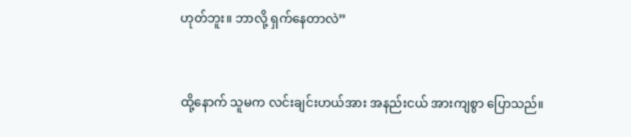ဟုတ်ဘူး။ ဘာလို့ ရှက်နေတာလဲ”


ထို့နောက် သူမက လင်းချင်းဟယ်အား အနည်းငယ် အားကျစွာ ပြောသည်။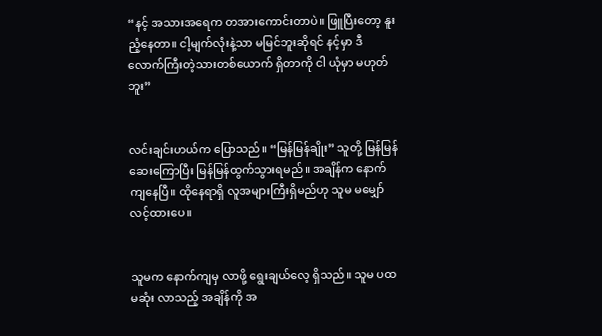“နင့် အသားအရေက တအားကောင်းတာပဲ။ ဖြူပြီးတော့ နူးညံ့နေတာ။ ငါ့မျက်လုံးနဲ့သာ မမြင်ဘူးဆိုရင် နင့်မှာ ဒီလောက်ကြီးတဲ့သားတစ်ယောက် ရှိတာကို ငါ ယုံမှာ မဟုတ်ဘူး”


လင်းချင်းဟယ်က ပြောသည်။ “မြန်မြန်ချိုး” သူတို့ မြန်မြန်ဆေးကြောပြီး မြန်မြန်ထွက်သွားရမည်။ အချိန်က နောက်ကျနေပြီ။ ထိုနေရာရှိ လူအများကြီးရှိမည်ဟု သူမ မမျှော်လင့်ထားပေ။


သူမက နောက်ကျမှ လာဖို့ ရွေးချယ်လေ့ ရှိသည်။ သူမ ပထမဆုံး လာသည့် အချိန်ကို အ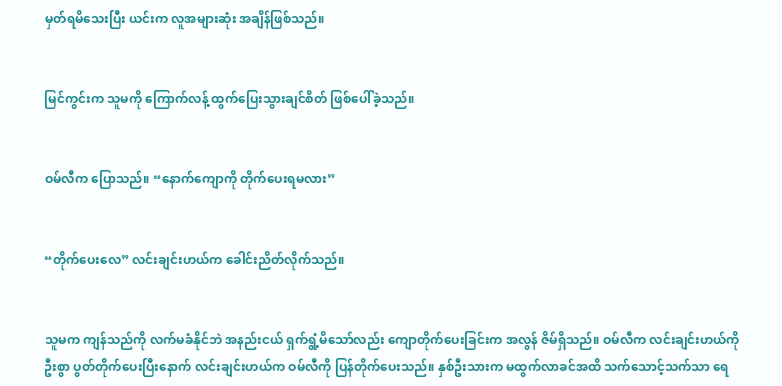မှတ်ရမိသေးပြီး ယင်းက လူအများဆုံး အချိန်ဖြစ်သည်။


မြင်ကွင်းက သူမကို ကြောက်လန့် ထွက်ပြေးသွားချင်စိတ် ဖြစ်ပေါ်ခဲ့သည်။


ဝမ်လီက ပြောသည်။ “နောက်ကျောကို တိုက်ပေးရမလား”


“တိုက်ပေးလေ” လင်းချင်းဟယ်က ခေါင်းညိတ်လိုက်သည်။


သူမက ကျန်သည်ကို လက်မခံနိုင်ဘဲ အနည်းငယ် ရှက်ရွံ့မိသော်လည်း ကျောတိုက်ပေးခြင်းက အလွန် ဇိမ်ရှိသည်။ ဝမ်လီက လင်းချင်းဟယ်ကို ဦးစွာ ပွတ်တိုက်ပေးပြီးနောက် လင်းချင်းဟယ်က ဝမ်လီကို ပြန်တိုက်ပေးသည်။ နှစ်ဦးသားက မထွက်လာခင်အထိ သက်သောင့်သက်သာ ရေ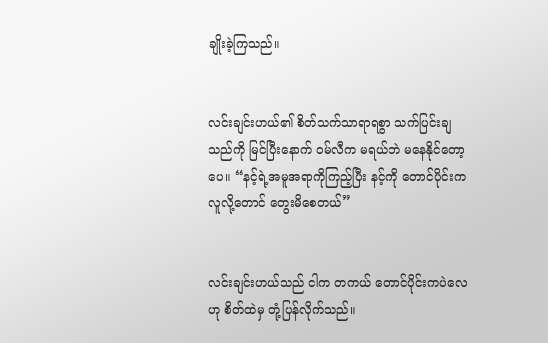ချိုးခဲ့ကြသည်။


လင်းချင်းဟယ်၏ စိတ်သက်သာရာရစွာ သက်ပြင်းချသည်ကို မြင်ပြီးနောက် ဝမ်လီက မရယ်ဘဲ မနေနိုင်တော့ပေ။ “နင့်ရဲ့အမူအရာကိုကြည့်ပြီး နင့်ကို တောင်ပိုင်းကလူလို့တောင် တွေးမိစေတယ်”


လင်းချင်းဟယ်သည် ငါက တကယ် တောင်ပိုင်းကပဲလေ ဟု စိတ်ထဲမှ တုံ့ပြန်လိုက်သည်။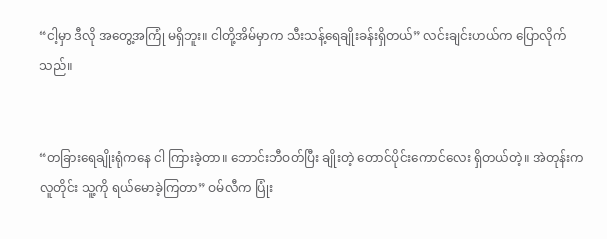“ငါ့မှာ ဒီလို အတွေ့အကြုံ မရှိဘူး။ ငါတို့အိမ်မှာက သီးသန့်ရေချိုးခန်းရှိတယ်” လင်းချင်းဟယ်က ပြောလိုက်သည်။


“တခြားရေချိုးရုံကနေ ငါ ကြားခဲ့တာ။ ဘောင်းဘီဝတ်ပြီး ချိုးတဲ့ တောင်ပိုင်းကောင်လေး ရှိတယ်တဲ့။ အဲတုန်းက လူတိုင်း သူ့ကို ရယ်မောခဲ့ကြတာ” ဝမ်လီက ပြုံး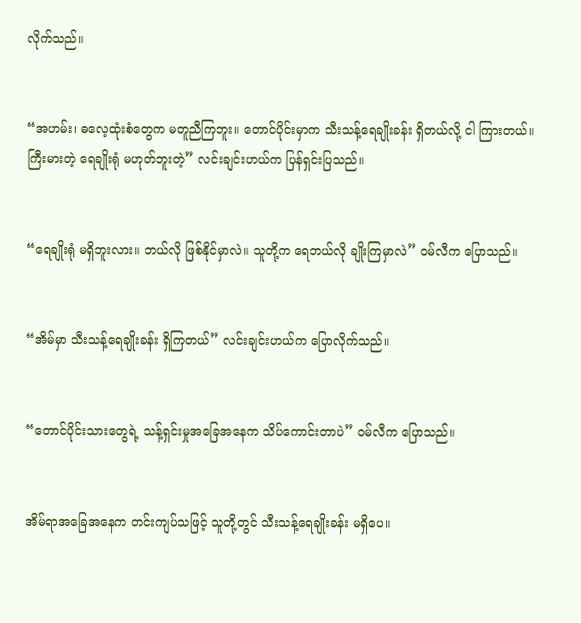လိုက်သည်။


“အဟမ်း၊ ဓလေ့ထုံးစံတွေက မတူညီကြဘူး။ တောင်ပိုင်းမှာက သီးသန့်ရေချိုးခန်း ရှိတယ်လို့ ငါ ကြားတယ်။ ကြီးမားတဲ့ ရေချိုးရုံ မဟုတ်ဘူးတဲ့” လင်းချင်းဟယ်က ပြန်ရှင်းပြသည်။


“ရေချိုးရုံ မရှိဘူးလား။ ဘယ်လို ဖြစ်နိုင်မှာလဲ။ သူတို့က ရေဘယ်လို ချိုးကြမှာလဲ” ဝမ်လီက ပြောသည်။


“အိမ်မှာ သီးသန့်ရေချိုးခန်း ရှိကြတယ်” လင်းချင်းဟယ်က ပြောလိုက်သည်။


“တောင်ပိုင်းသားတွေရဲ့ သန့်ရှင်းမှုအခြေအနေက သိပ်ကောင်းတာပဲ” ဝမ်လီက ပြောသည်။


အိမ်ရာအခြေအနေက တင်းကျပ်သဖြင့် သူတို့တွင် သီးသန့်ရေချိုးခန်း မရှိပေ။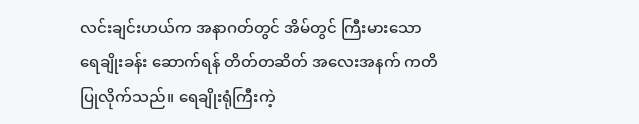လင်းချင်းဟယ်က အနာဂတ်တွင် အိမ်တွင် ကြီးမားသော ရေချိုးခန်း ဆောက်ရန် တိတ်တဆိတ် အလေးအနက် ကတိပြုလိုက်သည်။ ရေချိုးရုံကြီးကဲ့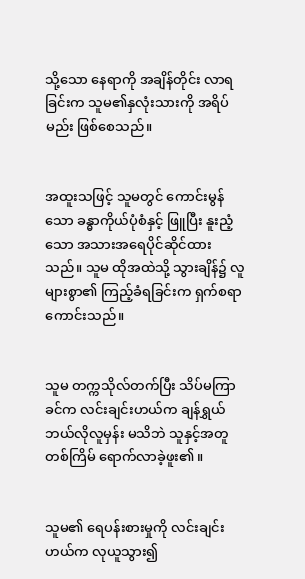သို့သော နေရာကို အချိန်တိုင်း လာရခြင်းက သူမ၏နှလုံးသားကို အရိပ်မည်း ဖြစ်စေသည်။


အထူးသဖြင့် သူမတွင် ကောင်းမွန်သော ခန္ဓာကိုယ်ပုံစံနှင့် ဖြူပြီး နူးညံ့သော အသားအရေပိုင်ဆိုင်ထားသည်။ သူမ ထိုအထဲသို့ သွားချိန်၌ လူများစွာ၏ ကြည့်ခံရခြင်းက ရှက်စရာကောင်းသည်။


သူမ တက္ကသိုလ်တက်ပြီး သိပ်မကြာခင်က လင်းချင်းဟယ်က ချန်ရွှယ် ဘယ်လိုလူမှန်း မသိဘဲ သူနှင့်အတူ တစ်ကြိမ် ရောက်လာခဲ့ဖူး၏။


သူမ၏ ရေပန်းစားမှုကို လင်းချင်းဟယ်က လုယူသွား၍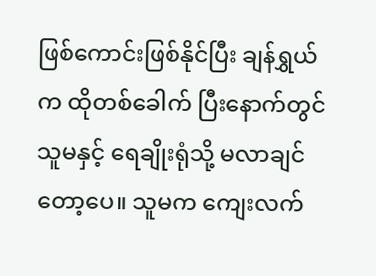ဖြစ်ကောင်းဖြစ်နိုင်ပြီး ချန်ရွှယ်က ထိုတစ်ခေါက် ပြီးနောက်တွင် သူမနှင့် ရေချိုးရုံသို့ မလာချင်တော့ပေ။ သူမက ကျေးလက်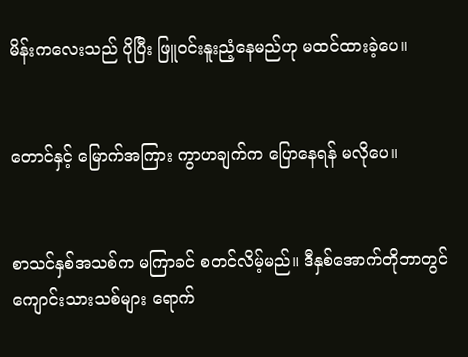မိန်းကလေးသည် ပိုပြီး ဖြူဝင်းနူးညံ့နေမည်ဟု မထင်ထားခဲ့ပေ။


တောင်နှင့် မြောက်အကြား ကွာဟချက်က ပြောနေရန် မလိုပေ။


စာသင်နှစ်အသစ်က မကြာခင် စတင်လိမ့်မည်။ ဒီနှစ်အောက်တိုဘာတွင် ကျောင်းသားသစ်များ ရောက်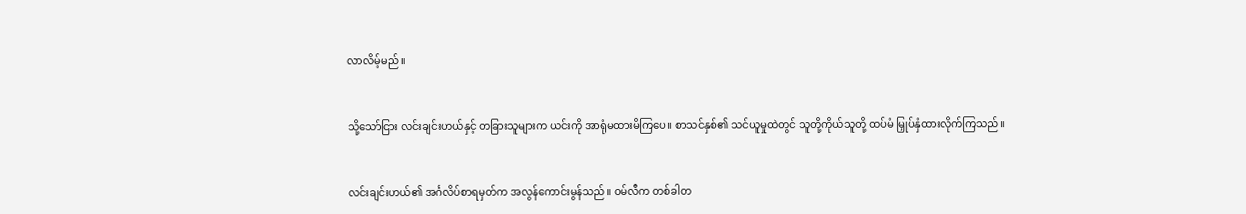လာလိမ့်မည်။


သို့သော်ငြား လင်းချင်းဟယ်နှင့် တခြားသူများက ယင်းကို အာရုံမထားမိကြပေ။ စာသင်နှစ်၏ သင်ယူမှုထဲတွင် သူတို့ကိုယ်သူတို့ ထပ်မံ မြှုပ်နှံထားလိုက်ကြသည်။


လင်းချင်းဟယ်၏ အင်္ဂလိပ်စာရမှတ်က အလွန်ကောင်းမွန်သည်။ ဝမ်လီက တစ်ခါတ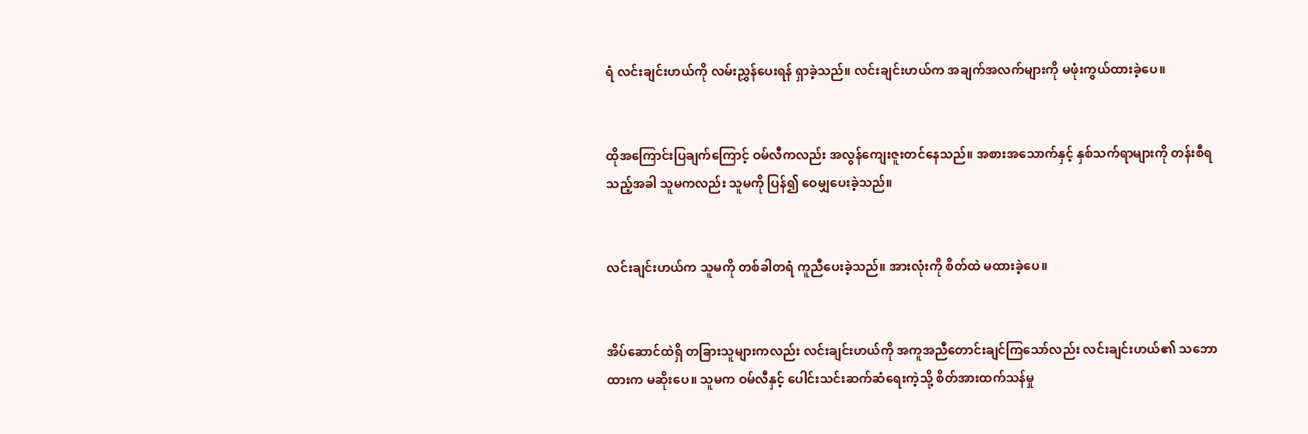ရံ လင်းချင်းဟယ်ကို လမ်းညွှန်ပေးရန် ရှာခဲ့သည်။ လင်းချင်းဟယ်က အချက်အလက်များကို မဖုံးကွယ်ထားခဲ့ပေ။


ထိုအကြောင်းပြချက်ကြောင့် ဝမ်လီကလည်း အလွန်ကျေးဇူးတင်နေသည်။ အစားအသောက်နှင့် နှစ်သက်ရာများကို တန်းစီရသည့်အခါ သူမကလည်း သူမကို ပြန်၍ ဝေမျှပေးခဲ့သည်။


လင်းချင်းဟယ်က သူမကို တစ်ခါတရံ ကူညီပေးခဲ့သည်။ အားလုံးကို စိတ်ထဲ မထားခဲ့ပေ။


အိပ်ဆောင်ထဲရှိ တခြားသူများကလည်း လင်းချင်းဟယ်ကို အကူအညီတောင်းချင်ကြသော်လည်း လင်းချင်းဟယ်၏ သဘောထားက မဆိုးပေ။ သူမက ဝမ်လီနှင့် ပေါင်းသင်းဆက်ဆံရေးကဲ့သို့ စိတ်အားထက်သန်မှု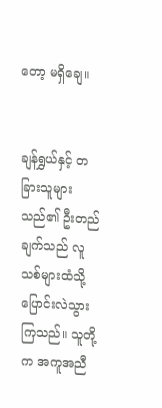တော့ မရှိချေ။


ချန်ရွှယ်နှင့် တခြားသူများသည်၏ ဦးတည်ချက်သည် လူသစ်များထံသို့ ပြောင်းလဲသွားကြသည်။ သူတို့က အကူအညီ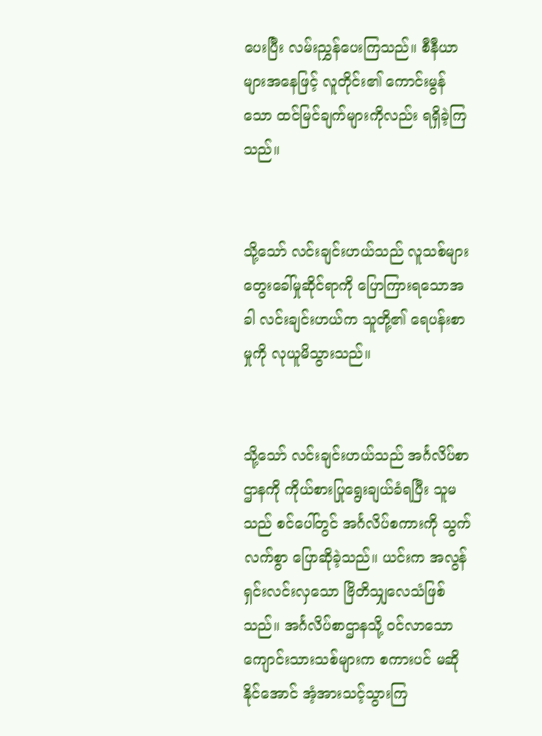ပေးပြီး လမ်းညွှန်ပေးကြသည်။ စီနီယာများအနေဖြင့် လူတိုင်း၏ ကောင်းမွန်သော ထင်မြင်ချက်များကိုလည်း ရရှိခဲ့ကြသည်။


သို့သော် လင်းချင်းဟယ်သည် လူသစ်များ တွေးခေါ်မှုဆိုင်ရာကို ပြောကြားရသောအခါ လင်းချင်းဟယ်က သူတို့၏ ရေပန်းစာမှုကို လုယူမိသွားသည်။


သို့သော် လင်းချင်းဟယ်သည် အင်္ဂလိပ်စာဌာနကို ကိုယ်စားပြုရွေးချယ်ခံရပြီး သူမသည် စင်ပေါ်တွင် အင်္ဂလိပ်စကားကို သွက်လက်စွာ ပြောဆိုခဲ့သည်။ ယင်းက အလွန်ရှင်းလင်းလှသော ဗြိတိသျှလေသံဖြစ်သည်။ အင်္ဂလိပ်စာဌာနသို့ ဝင်လာသော ကျောင်းသားသစ်များက စကားပင် မဆိုနိုင်အောင် အံ့အားသင့်သွားကြ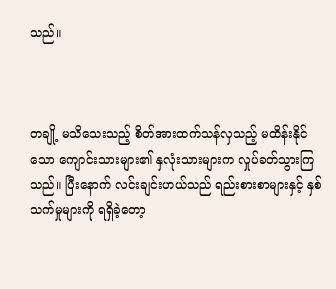သည်။



တချို့ မသိသေးသည့် စိတ်အားထက်သန်လှသည့် မထိန်းနိုင်သော ကျောင်းသားများ၏ နှလုံးသားများက လှုပ်ခတ်သွားကြသည်။ ပြီးနောက် လင်းချင်းဟယ်သည် ရည်းစားစာများနှင့် နှစ်သက်မှုများကို ရရှိခဲ့တော့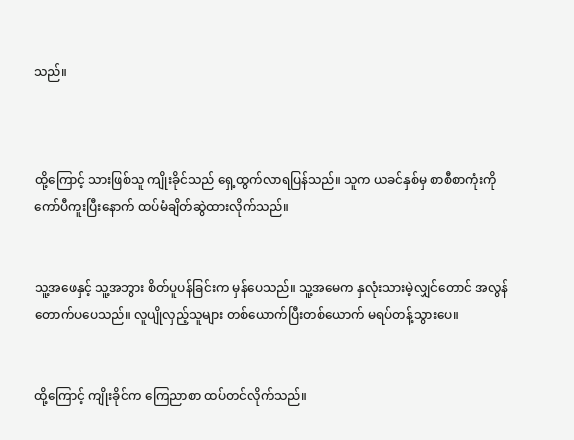သည်။



ထို့ကြောင့် သားဖြစ်သူ ကျိုးခိုင်သည် ရှေ့ထွက်လာရပြန်သည်။ သူက ယခင်နှစ်မှ စာစီစာကုံးကို ကော်ပီကူးပြီးနောက် ထပ်မံချိတ်ဆွဲထားလိုက်သည်။


သူ့အဖေနှင့် သူ့အဘွား စိတ်ပူပန်ခြင်းက မှန်ပေသည်။ သူ့အမေက နှလုံးသားမဲ့လျှင်တောင် အလွန်တောက်ပပေသည်။ လူပျိုလှည့်သူများ တစ်ယောက်ပြီးတစ်ယောက် မရပ်တန့်သွားပေ။


ထို့ကြောင့် ကျိုးခိုင်က ကြေညာစာ ထပ်တင်လိုက်သည်။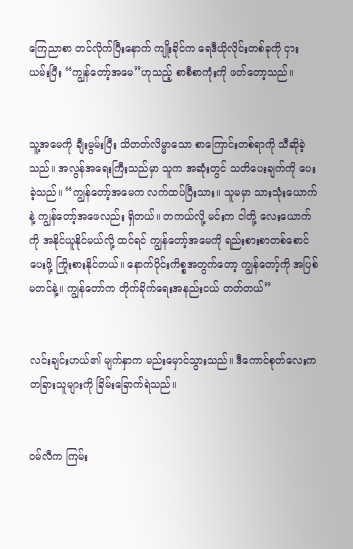ကြေညာစာ တင်လိုက်ပြီးနောက် ကျိုးခိုင်က ရေဒီယိုလိုင်းတစ်ခုကို ငှားယမ်းပြီး “ကျွန်တော့်အမေ”ဟုသည့် စာစီစာကုံးကို ဖတ်တော့သည်။


သူ့အမေကို ချီးမွမ်းပြီး သိတတ်လိမ္မာသော စာကြောင်းတစ်ရာကို သီဆိုခဲ့သည်။ အလွန်အရေးကြီးသည်မှာ သူက အဆုံးတွင် သတိပေးချက်ကို ပေးခဲ့သည်။ “ကျွန်တော့်အမေက လက်ထပ်ပြီးသား။ သူမမှာ သားသုံးယောက်နဲ့ ကျွန်တော့်အဖေလည်း ရှိတယ်။ တကယ်လို့ မင်းက ငါတို့ လေးယောက်ကို အနိုင်ယူနိုင်မယ်လို့ ထင်ရင် ကျွန်တော့်အမေကို ရည်းစားစာတစ်စောင် ပေးဖို့ ကြိုးစားနိုင်တယ်။ နောက်ပိုင်းကိစ္စအတွက်တော့ ကျွန်တော့်ကို အပြစ်မတင်နဲ့။ ကျွန်တော်က တိုက်ခိုက်ရေးအနည်းငယ် တတ်တယ်”


လင်းချင်းဟယ်၏ မျက်နှာက မည်းမှောင်သွားသည်။ ဒီကောင်စုတ်လေးက တခြားသူများကို ခြိမ်းခြောက်ရဲသည်။


ဝမ်လီက ကြမ်း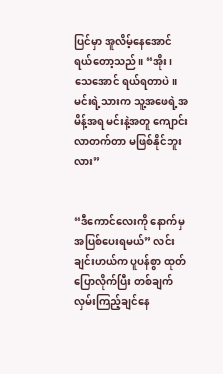ပြင်မှာ အူလိမ့်နေအောင် ရယ်တော့သည်။ “အိုး၊ သေအောင် ရယ်ရတာပဲ။ မင်းရဲ့သားက သူ့အဖေရဲ့အမိန့်အရ မင်းနဲ့အတူ ကျောင်းလာတက်တာ မဖြစ်နိုင်ဘူးလား”


“ဒီကောင်လေးကို နောက်မှ အပြစ်ပေးရမယ်” လင်းချင်းဟယ်က ပူပန်စွာ ထုတ်ပြောလိုက်ပြီး တစ်ချက် လှမ်းကြည့်ချင်နေ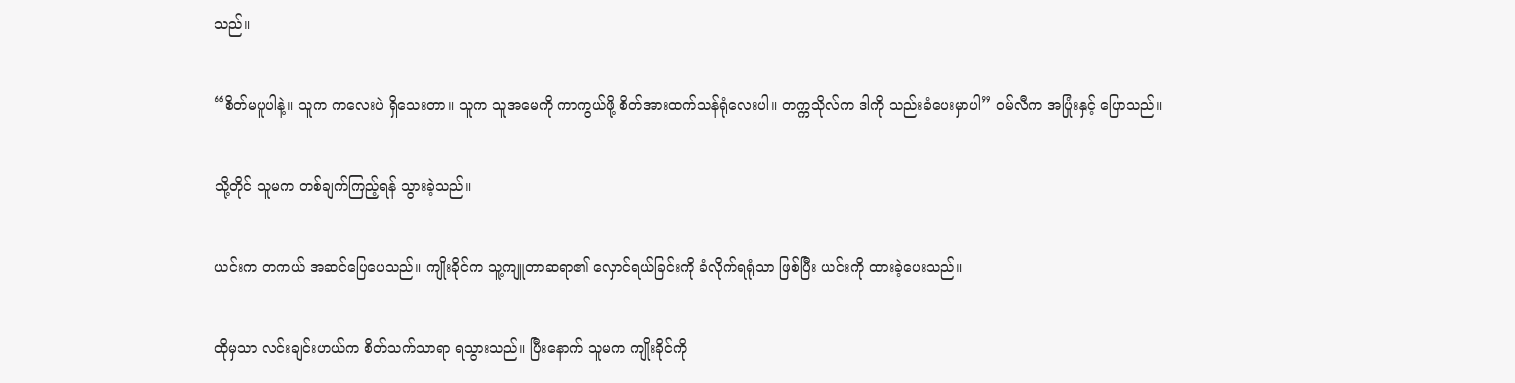သည်။


“စိတ်မပူပါနဲ့။ သူက ကလေးပဲ ရှိသေးတာ။ သူက သူအမေကို ကာကွယ်ဖို့ စိတ်အားထက်သန်ရုံလေးပါ။ တက္ကသိုလ်က ဒါကို သည်းခံပေးမှာပါ” ဝမ်လီက အပြုံးနှင့် ပြောသည်။


သို့တိုင် သူမက တစ်ချက်ကြည့်ရန် သွားခဲ့သည်။


ယင်းက တကယ် အဆင်ပြေပေသည်။ ကျိုးခိုင်က သူ့ကျူတာဆရာ၏ လှောင်ရယ်ခြင်းကို ခံလိုက်ရရုံသာ ဖြစ်ပြီး ယင်းကို ထားခဲ့ပေးသည်။


ထိုမှသာ လင်းချင်းဟယ်က စိတ်သက်သာရာ ရသွားသည်။ ပြီးနောက် သူမက ကျိုးခိုင်ကို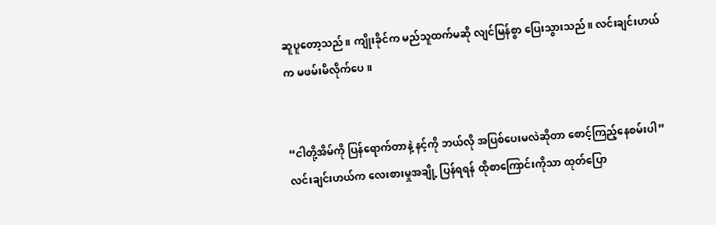ဆူပူတော့သည်။ ကျိုးခိုင်က မည်သူထက်မဆို လျင်မြန်စွာ ပြေးသွားသည်။ လင်းချင်းဟယ်က မဖမ်းမိလိုက်ပေ။


“ငါတို့အိမ်ကို ပြန်ရောက်တာနဲ့ နင့်ကို ဘယ်လို အပြစ်ပေးမလဲဆိုတာ စောင့်ကြည့်နေစမ်းပါ” လင်းချင်းဟယ်က လေးစားမှုအချို့ ပြန်ရရန် ထိုစာကြောင်းကိုသာ ထုတ်ပြော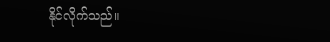နိုင်လိုက်သည်။